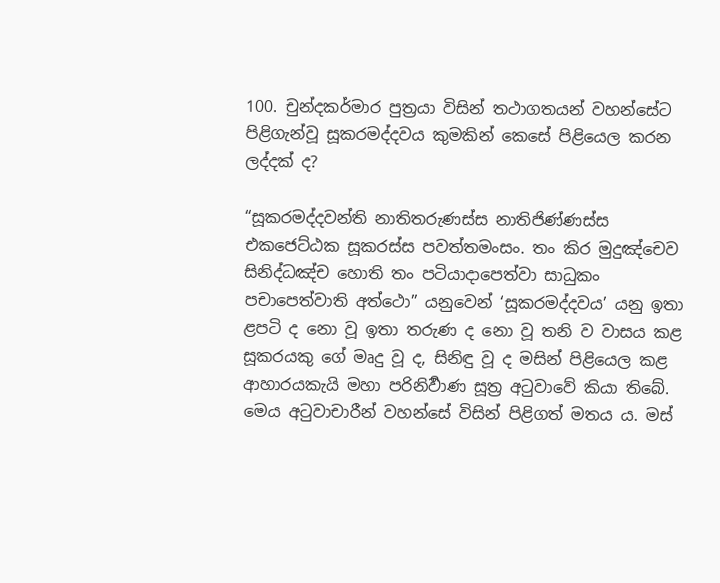100. චුන්දකර්මාර පුත්‍ර‍යා විසින් තථාගතයන් වහන්සේට පිළිගැන්වූ සූකරමද්දවය කුමකින් කෙසේ පිළියෙල කරන ලද්දක් ද?

“සූකරමද්දවන්ති නාතිතරුණස්ස නාතිජිණ්ණස්ස එකජෙට්ඨක සූකරස්ස පවත්තමංසං. තං කිර මුදුඤ්චෙව සිනිද්ධඤ්ච හොති තං පටියාදාපෙත්වා සාධුකං පචාපෙත්වාති අත්ථො” යනුවෙන් ‘සූකරමද්දවය’ යනු ඉතා ළපටි ද නො වූ ඉතා තරුණ ද නො වූ තනි ව වාසය කළ සූකරයකු ගේ මෘදු වූ ද, සිනිඳු වූ ද මසින් පිළියෙල කළ ආහාරයකැයි මහා පරිනිර්‍වාණ සූත්‍ර‍ අටුවාවේ කියා තිබේ. මෙය අටුවාචාරීන් වහන්සේ විසින් පිළිගත් මතය ය. මස්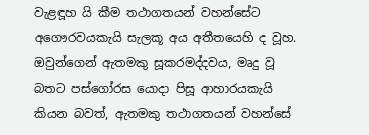වැළඳූහ යි කීම තථාගතයන් වහන්සේට අගෞරවයකැයි සැලකූ අය අතීතයෙහි ද වූහ. ඔවුන්ගෙන් ඇතමකු සූකරමද්දවය, මෘදු වූ බතට පස්ගෝරස යොදා පිසූ ආහාරයකැයි කියන බවත්, ඇතමකු තථාගතයන් වහන්සේ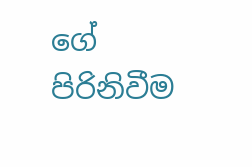ගේ පිරිනිවීම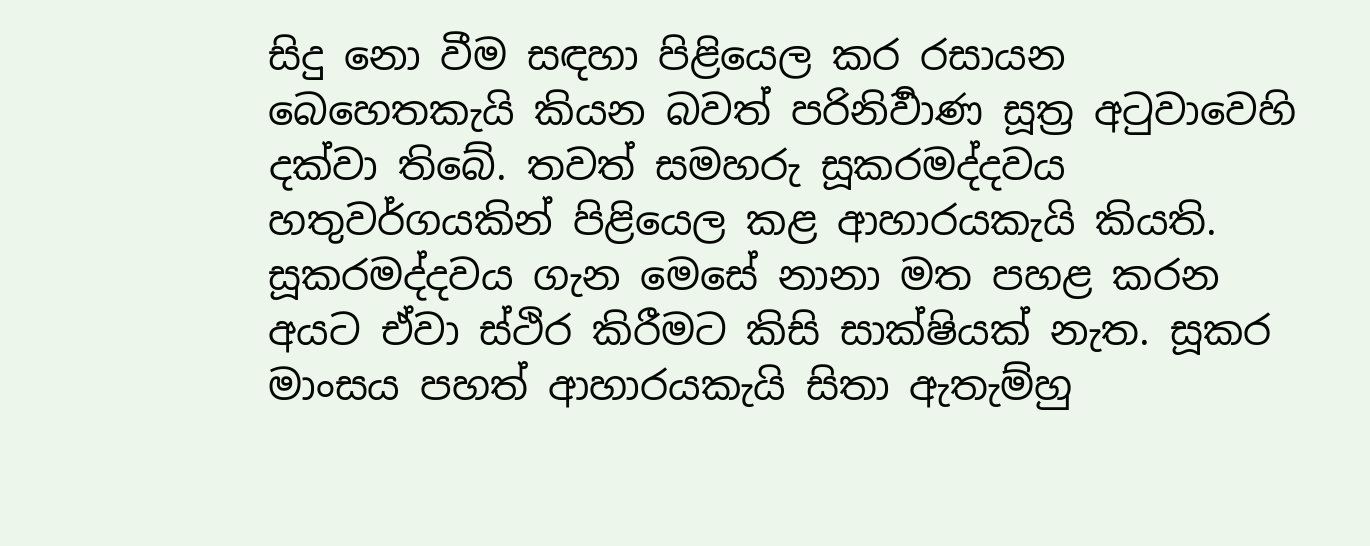සිදු නො වීම සඳහා පිළියෙල කර රසායන බෙහෙතකැයි කියන බවත් පරිනිර්‍වාණ සූත්‍ර‍ අටුවාවෙහි දක්වා තිබේ. තවත් සමහරු සූකරමද්දවය හතුවර්ගයකින් පිළියෙල කළ ආහාරයකැයි කියති. සූකරමද්දවය ගැන මෙසේ නානා මත පහළ කරන අයට ඒවා ස්ථිර කිරීමට කිසි සාක්ෂියක් නැත. සූකර මාංසය පහත් ආහාරයකැයි සිතා ඇතැම්හු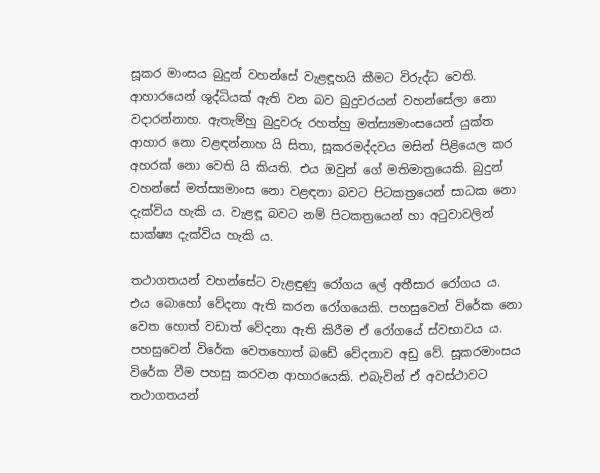සූකර මාංසය බුදුන් වහන්සේ වැළඳූහයි කීමට විරුද්ධ වෙති. ආහාරයෙන් ශුද්ධියක් ඇති වන බව බුදුවරයන් වහන්සේලා නො වදාරන්නාහ. ඇතැම්හු බුදුවරු රහත්හු මත්ස්‍යමාංසයෙන් යුක්ත ආහාර නො වළඳන්නාහ යි සිතා, සූකරමද්දවය මසින් පිළියෙල කර අහරක් නො වෙති යි කියති. එය ඔවුන් ගේ මතිමාත්‍රයෙකි. බුදුන් වහන්සේ මත්ස්‍යමාංස නො වළඳනා බවට පිටකත්‍රයෙන් සාධක නො දැක්විය හැකි ය. වැළඳූ බවට නම් පිටකත්‍රයෙන් හා අටුවාවලින් සාක්ෂ්‍ය දැක්විය හැකි ය.

තථාගතයන් වහන්සේට වැළඳුණු රෝගය ලේ අතීසාර රෝගය ය. එය බොහෝ වේදනා ඇති කරන රෝගයෙකි. පහසුවෙන් විරේක නො වෙත හොත් වඩාත් වේදනා ඇති කිරීම ඒ රෝගයේ ස්වභාවය ය. පහසුවෙන් විරේක වෙතහොත් බඩේ වේදනාව අඩු වේ. සූකරමාංසය විරේක වීම පහසු කරවන ආහාරයෙකි. එබැවින් ඒ අවස්ථාවට තථාගතයන්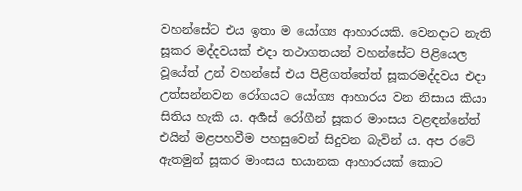වහන්සේට එය ඉතා ම යෝග්‍ය ආහාරයකි. වෙනදාට නැති සූකර මද්දවයක් එදා තථාගතයන් වහන්සේට පිළියෙල වූයේත් උන් වහන්සේ එය පිළිගත්තේත් සූකරමද්දවය එදා උත්සන්නවන රෝගයට යෝග්‍ය ආහාරය වන නිසාය කියා සිතිය හැකි ය. අර්‍ශස් රෝගීන් සූකර මාංසය වළඳන්නේත් එයින් මළපහවීම පහසුවෙන් සිදුවන බැවින් ය. අප රටේ ඇතමුන් සූකර මාංසය භයානක ආහාරයක් කොට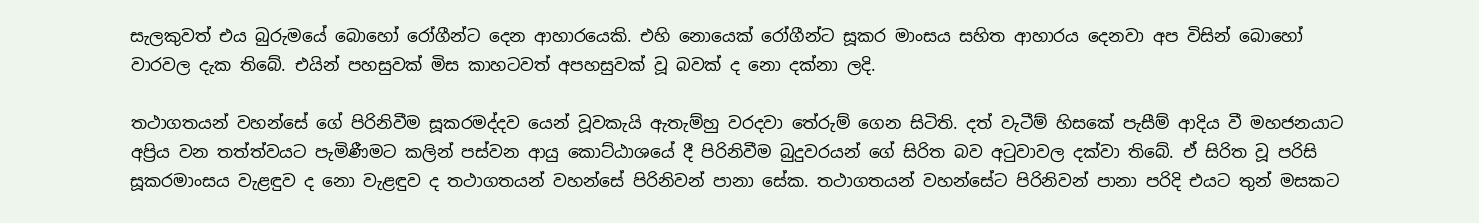සැලකුවත් එය බුරුමයේ බොහෝ රෝගීන්ට දෙන ආහාරයෙකි. එහි නොයෙක් රෝගීන්ට සූකර මාංසය සහිත ආහාරය දෙනවා අප විසින් බොහෝ වාරවල දැක තිබේ. එයින් පහසුවක් මිස කාහටවත් අපහසුවක් වූ බවක් ද නො දක්නා ලදි.

තථාගතයන් වහන්සේ ගේ පිරිනිවීම සූකරමද්දව යෙන් වූවකැයි ඇතැම්හු වරදවා තේරුම් ගෙන සිටිති. දත් වැටීම් හිසකේ පැසීම් ආදිය වී මහජනයාට අප්‍රිය වන තත්ත්වයට පැමිණීමට කලින් පස්වන ආයු කොට්ඨාශයේ දී පිරිනිවීම බුදුවරයන් ගේ සිරිත බව අටුවාවල දක්වා තිබේ. ඒ සිරිත වූ පරිසි සූකරමාංසය වැළඳුව ද නො වැළඳුව ද තථාගතයන් වහන්සේ පිරිනිවන් පානා සේක. තථාගතයන් වහන්සේට පිරිනිවන් පානා පරිදි එයට තුන් මසකට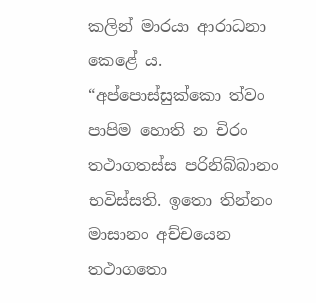කලින් මාරයා ආරාධනා කෙළේ ය. “අප්පොස්සුක්කො ත්වං පාපිම හොති න චිරං තථාගතස්ස පරිනිබ්බානං භවිස්සති. ඉතො තින්නං මාසානං අච්චයෙන තථාගතො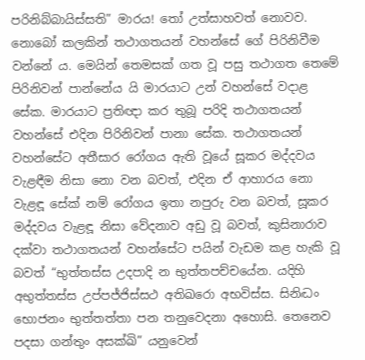පරිනිබ්බායිස්සති” මාරය! තෝ උත්සාහවත් නොවව. නොබෝ කලකින් තථාගතයන් වහන්සේ ගේ පිරිනිවීම වන්නේ ය. මෙයින් තෙමසක් ගත වූ පසු තථාගත තෙමේ පිරිනිවන් පාන්නේය යි මාරයාට උන් වහන්සේ වදාළ සේක. මාරයාට ප්‍ර‍තිඥා කර තුබූ පරිදි තථාගතයන් වහන්සේ එදින පිරිනිවන් පානා සේක. තථාගතයන් වහන්සේට අතීසාර රෝගය ඇති වූයේ සූකර මද්දවය වැළඳීම නිසා නො වන බවත්, එදින ඒ ආහාරය නො වැළඳූ සේක් නම් රෝගය ඉතා නපුරු වන බවත්, සූකර මද්දවය වැළඳූ නිසා වේදනාව අඩු වූ බවත්, කුසිනාරාව දක්වා තථාගතයන් වහන්සේට පයින් වැඩම කළ හැකි වූ බවත් “භුත්තස්ස උදපාදි න භුත්තපච්චයේන. යදිහි අභුත්තස්ස උප්පජ්ජිස්සථ අතිඛරො අභවිස්ස. සිනිද්‍ධං භොජනං භුත්තත්තා පන තනුවෙදනා අහොසි. තෙනෙව පදසා ගන්තුං අසක්ඛි” යනුවෙන්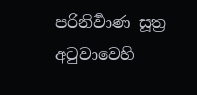පරිනිර්‍වාණ සූත්‍ර‍ අටුවාවෙහි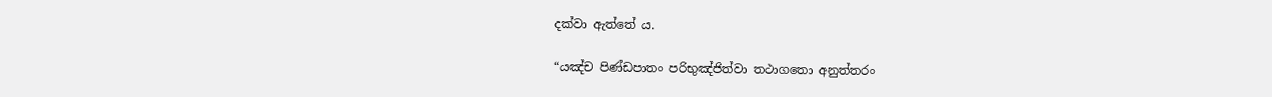දක්වා ඇත්තේ ය.

“යඤ්ච පිණ්ඩපාතං පරිභුඤ්ජිත්වා තථාගතො අනුත්තරං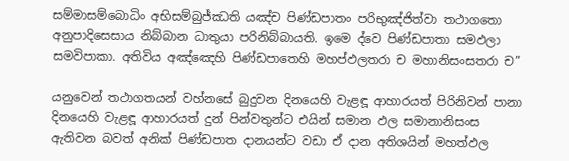සම්මාසම්බොධිං අභිසම්බුජ්ඣති යඤ්ච පිණ්ඩපාතං පරිභුඤ්ජිත්වා තථාගතො අනුපාදිසෙසාය නිබ්බාන ධාතුයා පරිනිබ්බායති. ඉමෙ ද්වෙ පිණ්ඩපාතා සමඵලා සමවිපාකා. අතිවිය අඤ්ඤෙහි පිණ්ඩපාතෙහි මහප්ඵලතරා ච මහානිසංසතරා ච”

යනුවෙන් තථාගතයන් වහ්නසේ බුදුවන දිනයෙහි වැළඳූ ආහාරයත් පිරිනිවන් පානා දිනයෙහි වැළඳූ ආහාරයත් දුන් පින්වතුන්ට එයින් සමාන ඵල සමානානිසංස ඇතිවන බවත් අනික් පිණ්ඩපාත දානයන්ට වඩා ඒ දාන අතිශයින් මහත්ඵල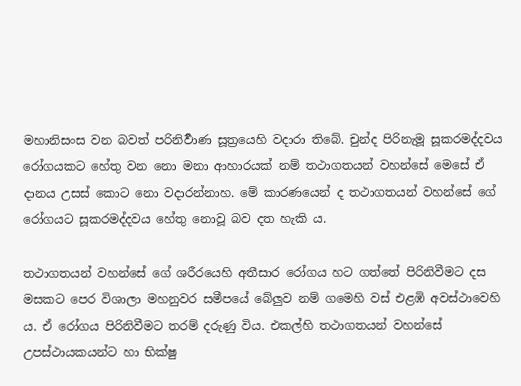මහානිසංස වන බවත් පරිනිර්‍වාණ සූත්‍රයෙහි වදාරා තිබේ. චුන්ද පිරිනැමූ සූකරමද්දවය රෝගයකට හේතු වන නො මනා ආහාරයක් නම් තථාගතයන් වහන්සේ මෙසේ ඒ දානය උසස් කොට නො වදාරන්නාහ. මේ කාරණයෙන් ද තථාගතයන් වහන්සේ ගේ රෝගයට සූකරමද්දවය හේතු නොවූ බව දත හැකි ය.

තථාගතයන් වහන්සේ ගේ ශරීරයෙහි අතීසාර රෝගය හට ගත්තේ පිරිනිවීමට දස මසකට පෙර විශාලා මහනුවර සමීපයේ බේලුව නම් ගමෙහි වස් එළඹි අවස්ථාවෙහි ය. ඒ රෝගය පිරිනිවීමට තරම් දරුණු විය. එකල්හි තථාගතයන් වහන්සේ උපස්ථායකයන්ට හා භික්ෂු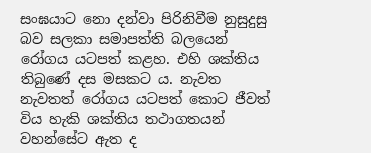සංඝයාට නො දන්වා පිරිනිවීම නුසුදුසු බව සලකා සමාපත්ති බලයෙන් රෝගය යටපත් කළහ. එහි ශක්තිය තිබුණේ දස මසකට ය. නැවත නැවතත් රෝගය යටපත් කොට ජීවත් විය හැකි ශක්තිය තථාගතයන් වහන්සේට ඇත ද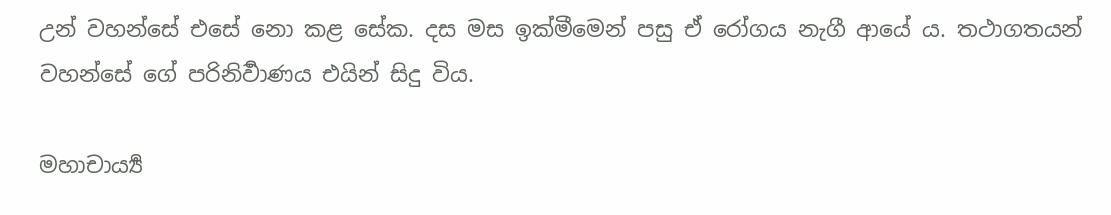උන් වහන්සේ එසේ නො කළ සේක. දස මස ඉක්මීමෙන් පසු ඒ රෝගය නැගී ආයේ ය. තථාගතයන් වහන්සේ ගේ පරිනිර්‍වාණය එයින් සිදු විය.

මහාචාර්‍ය්‍ය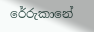රේරුකානේ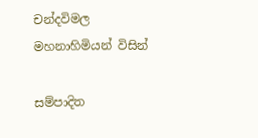චන්දවිමල මහනාහිමියන් විසින්

සම්පාදිත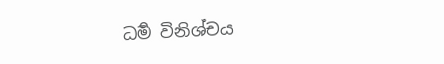ධර්‍ම විනිශ්චය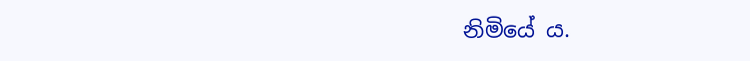නිමියේ ය.